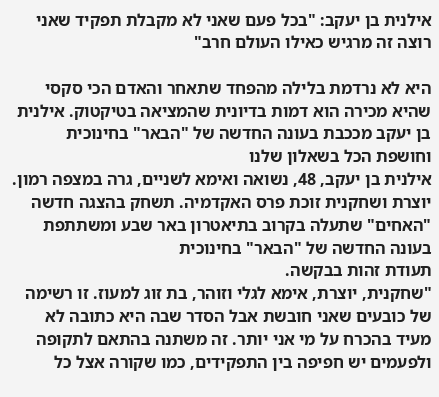אילנית בן יעקב: "בכל פעם שאני לא מקבלת תפקיד שאני רוצה זה מרגיש כאילו העולם חרב"

היא לא נרדמת בלילה מהפחד שתאחר והאדם הכי סקסי שהיא מכירה הוא דמות בדיונית שהמציאה בטיקטוק. אילנית בן יעקב מככבת בעונה החדשה של "הבאר" בחינוכית וחושפת הכל בשאלון שלנו
אילנית בן יעקב, 48, נשואה ואימא לשניים, גרה במצפה רמון. יוצרת ושחקנית זוכת פרס האקדמיה. תשחק בהצגה חדשה "האחים" שתעלה בקרוב בתיאטרון באר שבע ומשתתפת בעונה החדשה של "הבאר" בחינוכית
תעודת זהות בבקשה.
"שחקנית, יוצרת, אימא לגלי וזוהר, בת זוג למעוז. זו רשימה של כובעים שאני חובשת אבל הסדר שבה היא כתובה לא מעיד בהכרח על מי אני יותר. זה משתנה בהתאם לתקופה ולפעמים יש חפיפה בין התפקידים, כמו שקורה אצל כל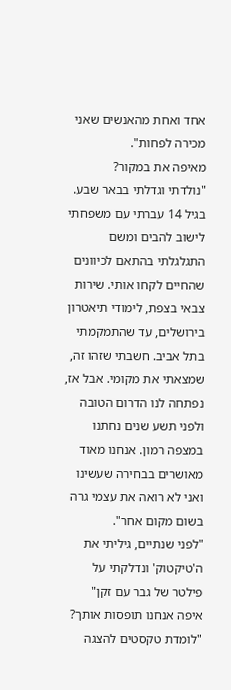אחד ואחת מהאנשים שאני מכירה לפחות".
מאיפה את במקור?
"נולדתי וגדלתי בבאר שבע. בגיל 14 עברתי עם משפחתי לישוב להבים ומשם התגלגלתי בהתאם לכיוונים שהחיים לקחו אותי. שירות צבאי בצפת, לימודי תיאטרון בירושלים, עד שהתמקמתי בתל אביב. חשבתי שזהו זה, שמצאתי את מקומי. אבל אז, נפתחה לנו הדרום הטובה ולפני תשע שנים נחתנו במצפה רמון. אנחנו מאוד מאושרים בבחירה שעשינו ואני לא רואה את עצמי גרה בשום מקום אחר".
"לפני שנתיים, גיליתי את ה'טיקטוק' ונדלקתי על פילטר של גבר עם זקן"
איפה אנחנו תופסות אותך?
"לומדת טקסטים להצגה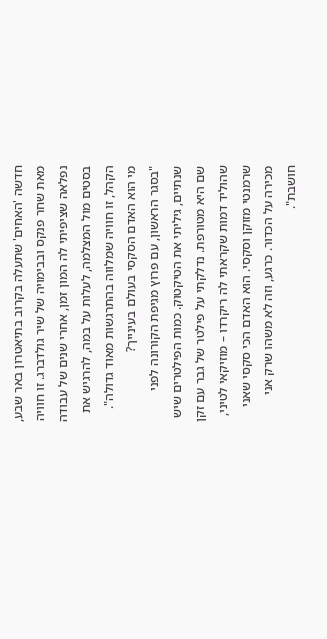חדשה 'האחים' שתעלה בקרוב בתיאטרון באר שבע, מאת שחר פנקס ובבימויה של שיר גולדברג. זו חוויה נפלאה שציפיתי לה המון זמן, אחרי שנים של עבודה בסטים מול המצלמה, לעלות על במה, להרגיש את הקהל, זו חוויה שמלווה בהתרגשות מאוד גדולה".
מי הוא האדם הסקסי בעולם בעינייך?
"בסגר הראשון, עם פרוץ מגיפת הקורונה לפני שנתיים, גיליתי את הטיקטוק. כמות הפילטרים שיש שם היא מטורפת. נדלקתי על פילטר של גבר עם זקן שהוליד דמות שקראתי לה ריקרדו – מוזיקאי לטיני, שרמנטי מזוקן וסקסי. הוא האדם הכי סקסי שאני מכירה על הכדור. כרגע, וזה לא משהו שרק אני חושבת".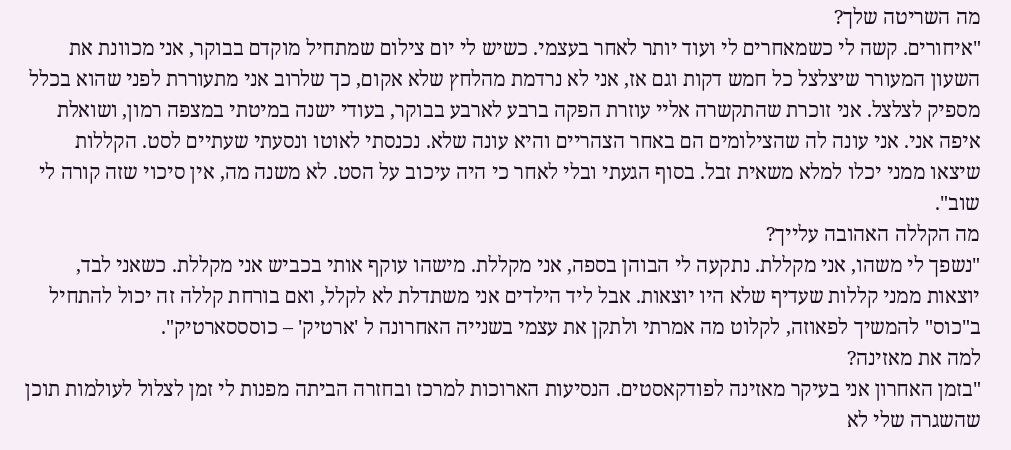מה השריטה שלך?
"איחורים. קשה לי כשמאחרים לי ועוד יותר לאחר בעצמי. כשיש לי יום צילום שמתחיל מוקדם בבוקר, אני מכוונת את השעון המעורר שיצלצל כל חמש דקות וגם אז, אני לא נרדמת מהלחץ שלא אקום, כך שלרוב אני מתעוררת לפני שהוא בכלל מספיק לצלצל. אני זוכרת שהתקשרה אליי עוזרת הפקה ברבע לארבע בבוקר, בעודי ישנה במיטתי במצפה רמון, ושואלת איפה אני. אני עונה לה שהצילומים הם באחר הצהריים והיא עונה שלא. נכנסתי לאוטו ונסעתי שעתיים לסט. הקללות שיצאו ממני יכלו למלא משאית זבל. בסוף הגעתי ובלי לאחר כי היה עיכוב על הסט. לא משנה מה, אין סיכוי שזה קורה לי שוב".
מה הקללה האהובה עלייך?
"נשפך לי משהו, אני מקללת. נתקעה לי הבוהן בספה, אני מקללת. מישהו עוקף אותי בכביש אני מקללת. כשאני לבד, יוצאות ממני קללות שעדיף שלא היו יוצאות. אבל ליד הילדים אני משתדלת לא לקלל, ואם בורחת קללה זה יכול להתחיל ב"כוס" להמשיך לפאוזה, לקלוט מה אמרתי ולתקן את עצמי בשנייה האחרונה ל 'ארטיק' – כוסססארטיק".
למה את מאזינה?
"בזמן האחרון אני בעיקר מאזינה לפודקאסטים. הנסיעות הארוכות למרכז ובחזרה הביתה מפנות לי זמן לצלול לעולמות תוכן שהשגרה שלי לא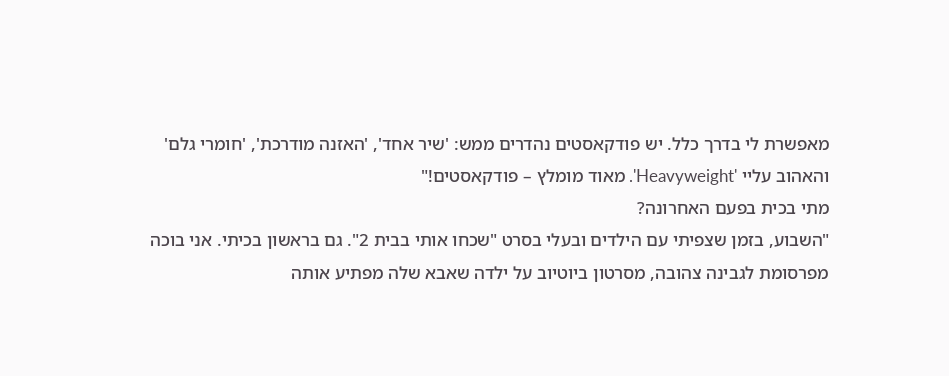מאפשרת לי בדרך כלל. יש פודקאסטים נהדרים ממש: 'שיר אחד', 'האזנה מודרכת', 'חומרי גלם' והאהוב עליי 'Heavyweight'. מאוד מומלץ – פודקאסטים!"
מתי בכית בפעם האחרונה?
"השבוע, בזמן שצפיתי עם הילדים ובעלי בסרט "שכחו אותי בבית 2". גם בראשון בכיתי. אני בוכה מפרסומת לגבינה צהובה, מסרטון ביוטיוב על ילדה שאבא שלה מפתיע אותה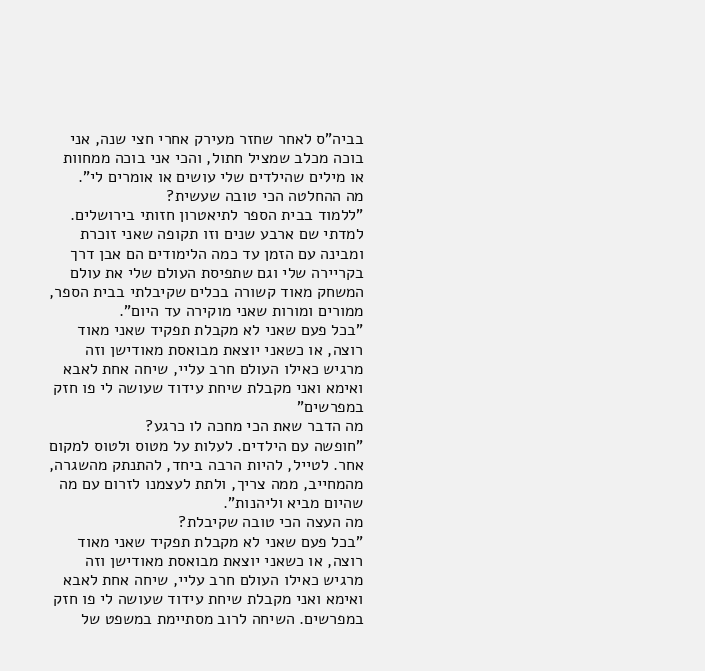בביה"ס לאחר שחזר מעירק אחרי חצי שנה, אני בוכה מכלב שמציל חתול, והכי אני בוכה ממחוות או מילים שהילדים שלי עושים או אומרים לי".
מה ההחלטה הכי טובה שעשית?
"ללמוד בבית הספר לתיאטרון חזותי בירושלים. למדתי שם ארבע שנים וזו תקופה שאני זוכרת ומבינה עם הזמן עד כמה הלימודים הם אבן דרך בקריירה שלי וגם שתפיסת העולם שלי את עולם המשחק מאוד קשורה בכלים שקיבלתי בבית הספר, ממורים ומורות שאני מוקירה עד היום".
"בכל פעם שאני לא מקבלת תפקיד שאני מאוד רוצה, או כשאני יוצאת מבואסת מאודישן וזה מרגיש כאילו העולם חרב עליי, שיחה אחת לאבא ואימא ואני מקבלת שיחת עידוד שעושה לי פו חזק במפרשים"
מה הדבר שאת הכי מחכה לו כרגע?
"חופשה עם הילדים. לעלות על מטוס ולטוס למקום אחר. לטייל, להיות הרבה ביחד, להתנתק מהשגרה, מהמחייב, ממה צריך, ולתת לעצמנו לזרום עם מה שהיום מביא וליהנות".
מה העצה הכי טובה שקיבלת?
"בכל פעם שאני לא מקבלת תפקיד שאני מאוד רוצה, או כשאני יוצאת מבואסת מאודישן וזה מרגיש כאילו העולם חרב עליי, שיחה אחת לאבא ואימא ואני מקבלת שיחת עידוד שעושה לי פו חזק במפרשים. השיחה לרוב מסתיימת במשפט של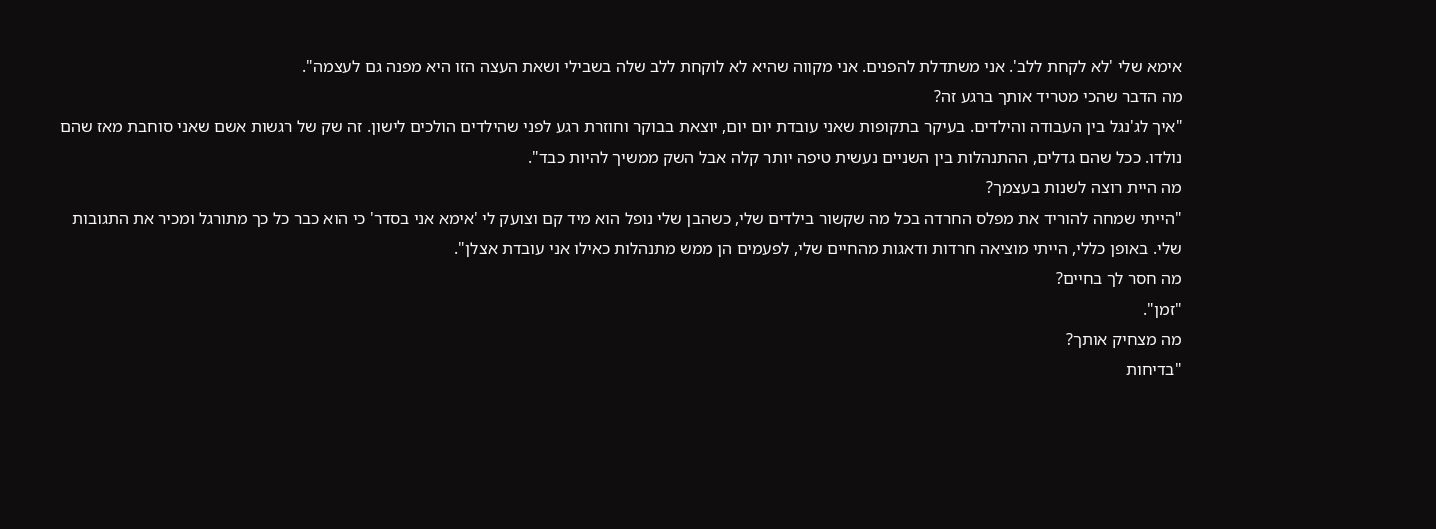אימא שלי 'לא לקחת ללב'. אני משתדלת להפנים. אני מקווה שהיא לא לוקחת ללב שלה בשבילי ושאת העצה הזו היא מפנה גם לעצמה".
מה הדבר שהכי מטריד אותך ברגע זה?
"איך לג'נגל בין העבודה והילדים. בעיקר בתקופות שאני עובדת יום יום, יוצאת בבוקר וחוזרת רגע לפני שהילדים הולכים לישון. זה שק של רגשות אשם שאני סוחבת מאז שהם נולדו. ככל שהם גדלים, ההתנהלות בין השניים נעשית טיפה יותר קלה אבל השק ממשיך להיות כבד".
מה היית רוצה לשנות בעצמך?
"הייתי שמחה להוריד את מפלס החרדה בכל מה שקשור בילדים שלי, כשהבן שלי נופל הוא מיד קם וצועק לי 'אימא אני בסדר' כי הוא כבר כל כך מתורגל ומכיר את התגובות שלי. באופן כללי, הייתי מוציאה חרדות ודאגות מהחיים שלי, לפעמים הן ממש מתנהלות כאילו אני עובדת אצלן".
מה חסר לך בחיים?
"זמן".
מה מצחיק אותך?
"בדיחות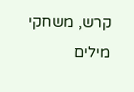קרש, משחקי מילים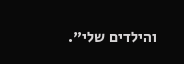והילדים שלי".